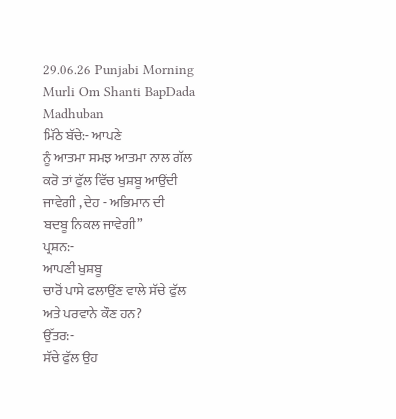29.06.26 Punjabi Morning Murli Om Shanti BapDada Madhuban
ਮਿੱਠੇ ਬੱਚੇ:- ਆਪਣੇ
ਨੂੰ ਆਤਮਾ ਸਮਝ ਆਤਮਾ ਨਾਲ ਗੱਲ ਕਰੋ ਤਾਂ ਫੁੱਲ ਵਿੱਚ ਖੁਸ਼ਬੂ ਆਉਂਦੀ ਜਾਵੇਗੀ , ਦੇਹ - ਅਭਿਮਾਨ ਦੀ
ਬਦਬੂ ਨਿਕਲ ਜਾਵੇਗੀ”
ਪ੍ਰਸ਼ਨ:-
ਆਪਣੀ ਖੁਸ਼ਬੂ
ਚਾਰੋਂ ਪਾਸੇ ਫਲਾਉਂਣ ਵਾਲੇ ਸੱਚੇ ਫੁੱਲ ਅਤੇ ਪਰਵਾਨੇ ਕੌਣ ਹਨ?
ਉੱਤਰ:-
ਸੱਚੇ ਫੁੱਲ ਉਹ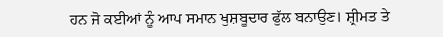ਹਨ ਜੋ ਕਈਆਂ ਨੂੰ ਆਪ ਸਮਾਨ ਖੁਸ਼ਬੂਦਾਰ ਫੁੱਲ ਬਨਾਉਣ। ਸ਼੍ਰੀਮਤ ਤੇ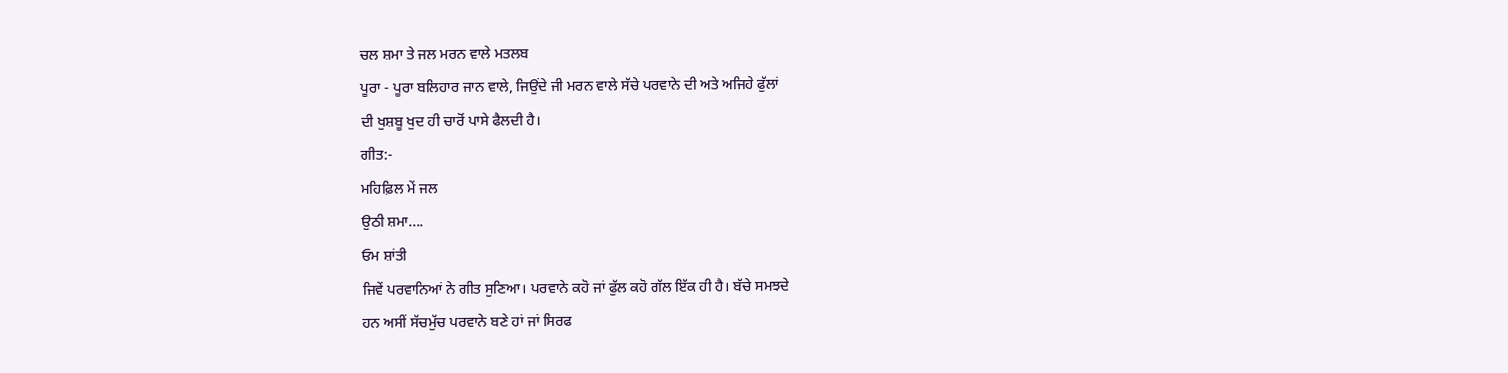ਚਲ ਸ਼ਮਾ ਤੇ ਜਲ ਮਰਨ ਵਾਲੇ ਮਤਲਬ
ਪੂਰਾ - ਪੂਰਾ ਬਲਿਹਾਰ ਜਾਨ ਵਾਲੇ, ਜਿਉਂਦੇ ਜੀ ਮਰਨ ਵਾਲੇ ਸੱਚੇ ਪਰਵਾਨੇ ਦੀ ਅਤੇ ਅਜਿਹੇ ਫੁੱਲਾਂ
ਦੀ ਖੁਸ਼ਬੂ ਖੁਦ ਹੀ ਚਾਰੋਂ ਪਾਸੇ ਫੈਲਦੀ ਹੈ।
ਗੀਤ:-
ਮਹਿਫ਼ਿਲ ਮੇਂ ਜਲ
ਉਠੀ ਸ਼ਮਾ....
ਓਮ ਸ਼ਾਂਤੀ
ਜਿਵੇਂ ਪਰਵਾਨਿਆਂ ਨੇ ਗੀਤ ਸੁਣਿਆ। ਪਰਵਾਨੇ ਕਹੋ ਜਾਂ ਫੁੱਲ ਕਹੋ ਗੱਲ ਇੱਕ ਹੀ ਹੈ। ਬੱਚੇ ਸਮਝਦੇ
ਹਨ ਅਸੀਂ ਸੱਚਮੁੱਚ ਪਰਵਾਨੇ ਬਣੇ ਹਾਂ ਜਾਂ ਸਿਰਫ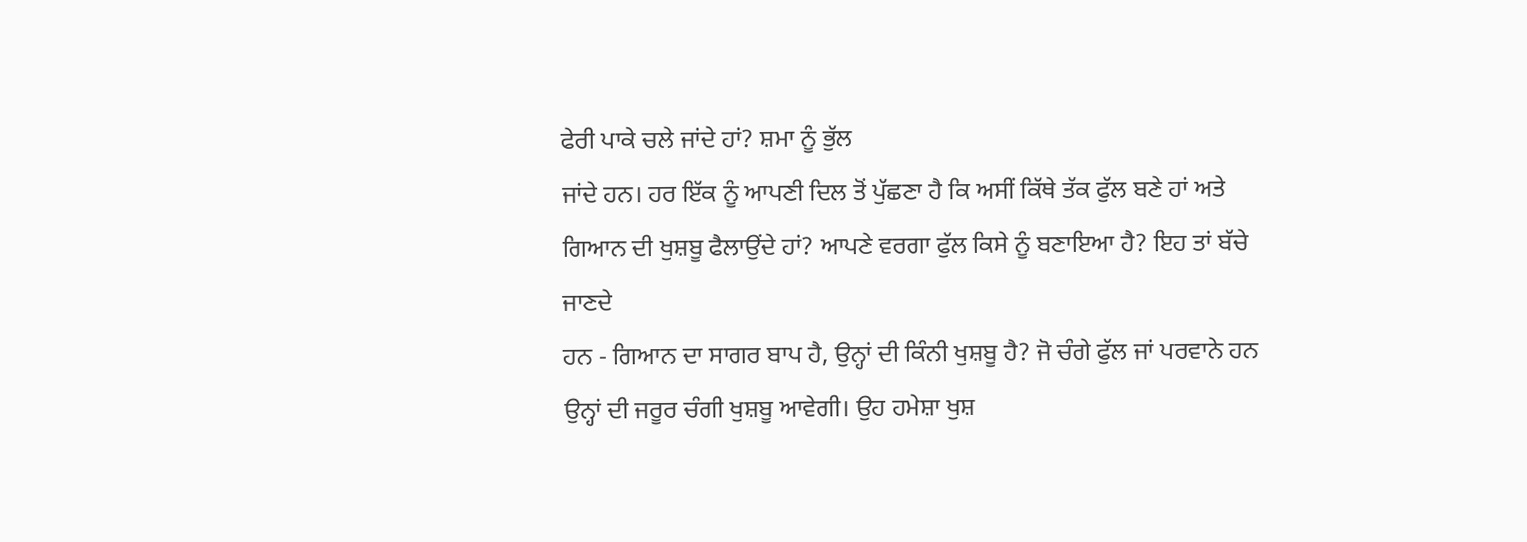ਫੇਰੀ ਪਾਕੇ ਚਲੇ ਜਾਂਦੇ ਹਾਂ? ਸ਼ਮਾ ਨੂੰ ਭੁੱਲ
ਜਾਂਦੇ ਹਨ। ਹਰ ਇੱਕ ਨੂੰ ਆਪਣੀ ਦਿਲ ਤੋਂ ਪੁੱਛਣਾ ਹੈ ਕਿ ਅਸੀਂ ਕਿੱਥੇ ਤੱਕ ਫੁੱਲ ਬਣੇ ਹਾਂ ਅਤੇ
ਗਿਆਨ ਦੀ ਖੁਸ਼ਬੂ ਫੈਲਾਉਂਦੇ ਹਾਂ? ਆਪਣੇ ਵਰਗਾ ਫੁੱਲ ਕਿਸੇ ਨੂੰ ਬਣਾਇਆ ਹੈ? ਇਹ ਤਾਂ ਬੱਚੇ ਜਾਣਦੇ
ਹਨ - ਗਿਆਨ ਦਾ ਸਾਗਰ ਬਾਪ ਹੈ, ਉਨ੍ਹਾਂ ਦੀ ਕਿੰਨੀ ਖੁਸ਼ਬੂ ਹੈ? ਜੋ ਚੰਗੇ ਫੁੱਲ ਜਾਂ ਪਰਵਾਨੇ ਹਨ
ਉਨ੍ਹਾਂ ਦੀ ਜਰੂਰ ਚੰਗੀ ਖੁਸ਼ਬੂ ਆਵੇਗੀ। ਉਹ ਹਮੇਸ਼ਾ ਖੁਸ਼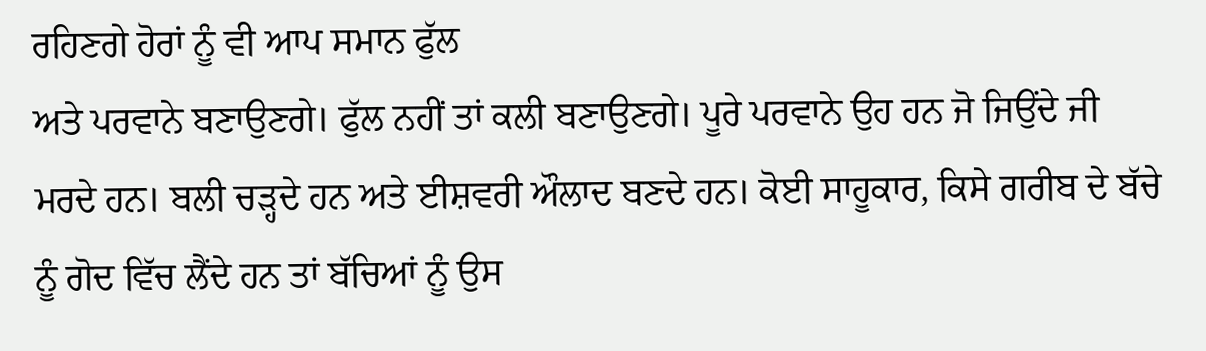ਰਹਿਣਗੇ ਹੋਰਾਂ ਨੂੰ ਵੀ ਆਪ ਸਮਾਨ ਫੁੱਲ
ਅਤੇ ਪਰਵਾਨੇ ਬਣਾਉਣਗੇ। ਫੁੱਲ ਨਹੀਂ ਤਾਂ ਕਲੀ ਬਣਾਉਣਗੇ। ਪੂਰੇ ਪਰਵਾਨੇ ਉਹ ਹਨ ਜੋ ਜਿਉਂਦੇ ਜੀ
ਮਰਦੇ ਹਨ। ਬਲੀ ਚੜ੍ਹਦੇ ਹਨ ਅਤੇ ਈਸ਼ਵਰੀ ਔਲਾਦ ਬਣਦੇ ਹਨ। ਕੋਈ ਸਾਹੂਕਾਰ, ਕਿਸੇ ਗਰੀਬ ਦੇ ਬੱਚੇ
ਨੂੰ ਗੋਦ ਵਿੱਚ ਲੈਂਦੇ ਹਨ ਤਾਂ ਬੱਚਿਆਂ ਨੂੰ ਉਸ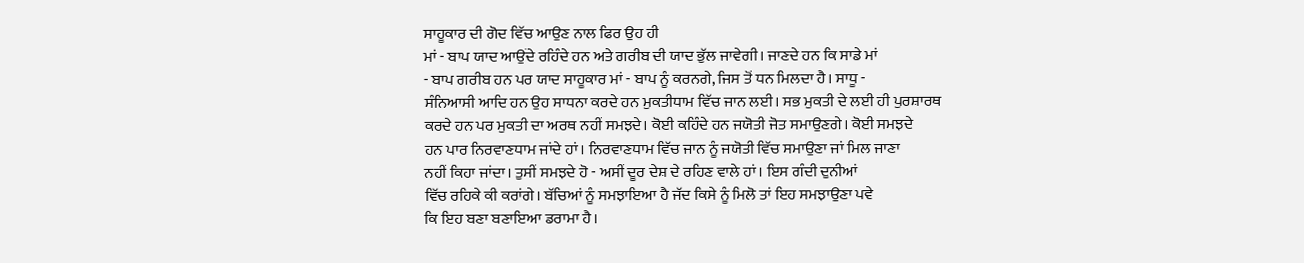ਸਾਹੂਕਾਰ ਦੀ ਗੋਦ ਵਿੱਚ ਆਉਣ ਨਾਲ ਫਿਰ ਉਹ ਹੀ
ਮਾਂ - ਬਾਪ ਯਾਦ ਆਉਂਦੇ ਰਹਿੰਦੇ ਹਨ ਅਤੇ ਗਰੀਬ ਦੀ ਯਾਦ ਭੁੱਲ ਜਾਵੇਗੀ। ਜਾਣਦੇ ਹਨ ਕਿ ਸਾਡੇ ਮਾਂ
- ਬਾਪ ਗਰੀਬ ਹਨ ਪਰ ਯਾਦ ਸਾਹੂਕਾਰ ਮਾਂ - ਬਾਪ ਨੂੰ ਕਰਨਗੇ, ਜਿਸ ਤੋਂ ਧਨ ਮਿਲਦਾ ਹੈ। ਸਾਧੂ -
ਸੰਨਿਆਸੀ ਆਦਿ ਹਨ ਉਹ ਸਾਧਨਾ ਕਰਦੇ ਹਨ ਮੁਕਤੀਧਾਮ ਵਿੱਚ ਜਾਨ ਲਈ। ਸਭ ਮੁਕਤੀ ਦੇ ਲਈ ਹੀ ਪੁਰਸ਼ਾਰਥ
ਕਰਦੇ ਹਨ ਪਰ ਮੁਕਤੀ ਦਾ ਅਰਥ ਨਹੀਂ ਸਮਝਦੇ। ਕੋਈ ਕਹਿੰਦੇ ਹਨ ਜਯੋਤੀ ਜੋਤ ਸਮਾਉਣਗੇ। ਕੋਈ ਸਮਝਦੇ
ਹਨ ਪਾਰ ਨਿਰਵਾਣਧਾਮ ਜਾਂਦੇ ਹਾਂ। ਨਿਰਵਾਣਧਾਮ ਵਿੱਚ ਜਾਨ ਨੂੰ ਜਯੋਤੀ ਵਿੱਚ ਸਮਾਉਣਾ ਜਾਂ ਮਿਲ ਜਾਣਾ
ਨਹੀਂ ਕਿਹਾ ਜਾਂਦਾ। ਤੁਸੀਂ ਸਮਝਦੇ ਹੋ - ਅਸੀਂ ਦੂਰ ਦੇਸ਼ ਦੇ ਰਹਿਣ ਵਾਲੇ ਹਾਂ। ਇਸ ਗੰਦੀ ਦੁਨੀਆਂ
ਵਿੱਚ ਰਹਿਕੇ ਕੀ ਕਰਾਂਗੇ। ਬੱਚਿਆਂ ਨੂੰ ਸਮਝਾਇਆ ਹੈ ਜੱਦ ਕਿਸੇ ਨੂੰ ਮਿਲੋ ਤਾਂ ਇਹ ਸਮਝਾਉਣਾ ਪਵੇ
ਕਿ ਇਹ ਬਣਾ ਬਣਾਇਆ ਡਰਾਮਾ ਹੈ।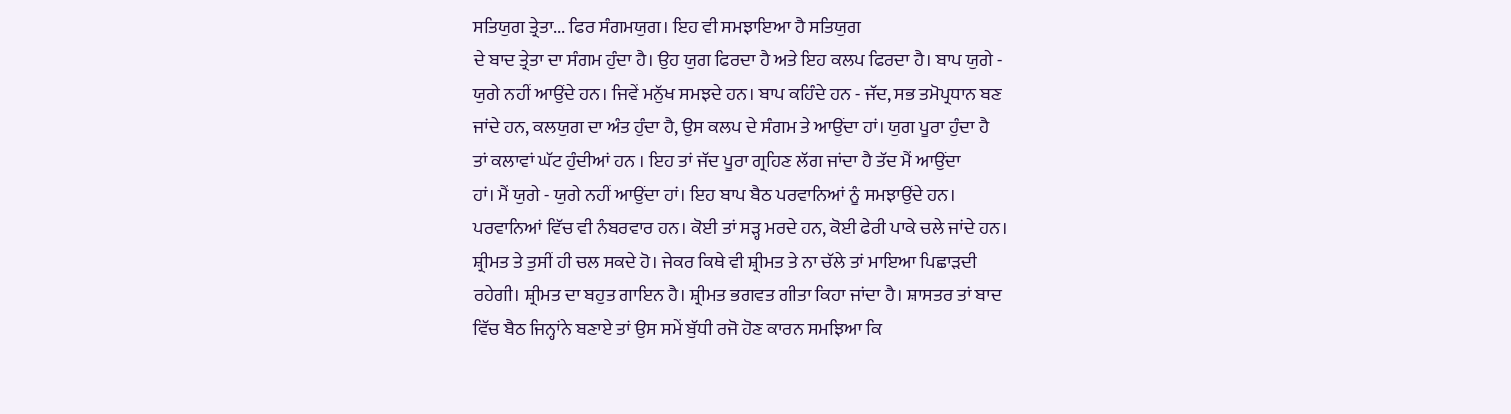ਸਤਿਯੁਗ ਤ੍ਰੇਤਾ... ਫਿਰ ਸੰਗਮਯੁਗ। ਇਹ ਵੀ ਸਮਝਾਇਆ ਹੈ ਸਤਿਯੁਗ
ਦੇ ਬਾਦ ਤ੍ਰੇਤਾ ਦਾ ਸੰਗਮ ਹੁੰਦਾ ਹੈ। ਉਹ ਯੁਗ ਫਿਰਦਾ ਹੈ ਅਤੇ ਇਹ ਕਲਪ ਫਿਰਦਾ ਹੈ। ਬਾਪ ਯੁਗੇ -
ਯੁਗੇ ਨਹੀਂ ਆਉਂਦੇ ਹਨ। ਜਿਵੇਂ ਮਨੁੱਖ ਸਮਝਦੇ ਹਨ। ਬਾਪ ਕਹਿੰਦੇ ਹਨ - ਜੱਦ, ਸਭ ਤਮੋਪ੍ਰਧਾਨ ਬਣ
ਜਾਂਦੇ ਹਨ, ਕਲਯੁਗ ਦਾ ਅੰਤ ਹੁੰਦਾ ਹੈ, ਉਸ ਕਲਪ ਦੇ ਸੰਗਮ ਤੇ ਆਉਂਦਾ ਹਾਂ। ਯੁਗ ਪੂਰਾ ਹੁੰਦਾ ਹੈ
ਤਾਂ ਕਲਾਵਾਂ ਘੱਟ ਹੁੰਦੀਆਂ ਹਨ । ਇਹ ਤਾਂ ਜੱਦ ਪੂਰਾ ਗ੍ਰਹਿਣ ਲੱਗ ਜਾਂਦਾ ਹੈ ਤੱਦ ਮੈਂ ਆਉਂਦਾ
ਹਾਂ। ਮੈਂ ਯੁਗੇ - ਯੁਗੇ ਨਹੀਂ ਆਉਂਦਾ ਹਾਂ। ਇਹ ਬਾਪ ਬੈਠ ਪਰਵਾਨਿਆਂ ਨੂੰ ਸਮਝਾਉਂਦੇ ਹਨ।
ਪਰਵਾਨਿਆਂ ਵਿੱਚ ਵੀ ਨੰਬਰਵਾਰ ਹਨ। ਕੋਈ ਤਾਂ ਸੜ੍ਹ ਮਰਦੇ ਹਨ, ਕੋਈ ਫੇਰੀ ਪਾਕੇ ਚਲੇ ਜਾਂਦੇ ਹਨ।
ਸ਼੍ਰੀਮਤ ਤੇ ਤੁਸੀਂ ਹੀ ਚਲ ਸਕਦੇ ਹੋ। ਜੇਕਰ ਕਿਥੇ ਵੀ ਸ਼੍ਰੀਮਤ ਤੇ ਨਾ ਚੱਲੇ ਤਾਂ ਮਾਇਆ ਪਿਛਾੜਦੀ
ਰਹੇਗੀ। ਸ਼੍ਰੀਮਤ ਦਾ ਬਹੁਤ ਗਾਇਨ ਹੈ। ਸ਼੍ਰੀਮਤ ਭਗਵਤ ਗੀਤਾ ਕਿਹਾ ਜਾਂਦਾ ਹੈ। ਸ਼ਾਸਤਰ ਤਾਂ ਬਾਦ
ਵਿੱਚ ਬੈਠ ਜਿਨ੍ਹਾਂਨੇ ਬਣਾਏ ਤਾਂ ਉਸ ਸਮੇਂ ਬੁੱਧੀ ਰਜੋ ਹੋਣ ਕਾਰਨ ਸਮਝਿਆ ਕਿ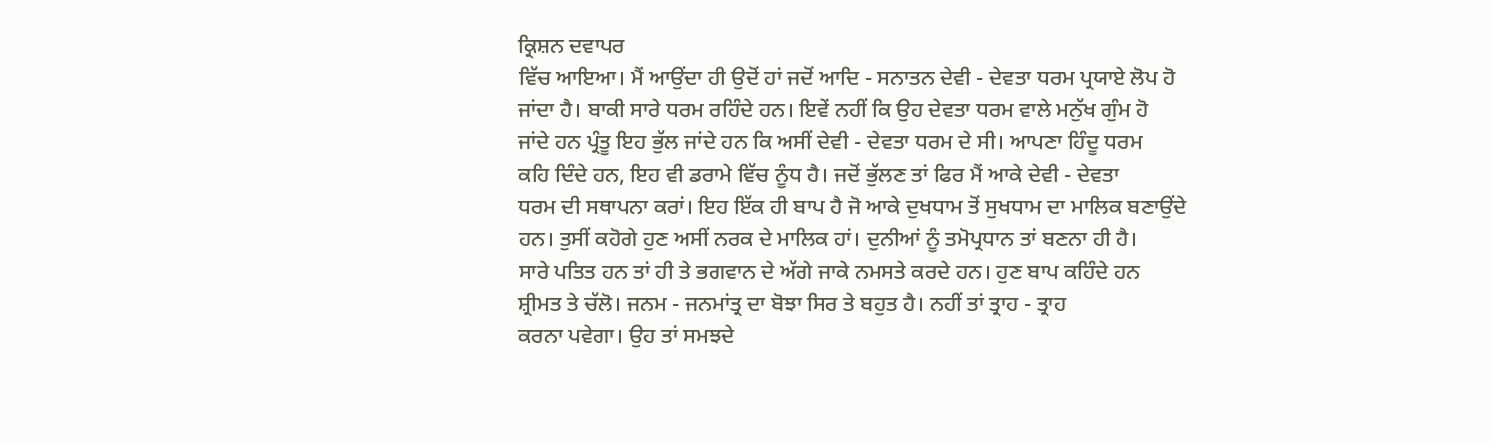ਕ੍ਰਿਸ਼ਨ ਦਵਾਪਰ
ਵਿੱਚ ਆਇਆ। ਮੈਂ ਆਉਂਦਾ ਹੀ ਉਦੋਂ ਹਾਂ ਜਦੋਂ ਆਦਿ - ਸਨਾਤਨ ਦੇਵੀ - ਦੇਵਤਾ ਧਰਮ ਪ੍ਰਯਾਏ ਲੋਪ ਹੋ
ਜਾਂਦਾ ਹੈ। ਬਾਕੀ ਸਾਰੇ ਧਰਮ ਰਹਿੰਦੇ ਹਨ। ਇਵੇਂ ਨਹੀਂ ਕਿ ਉਹ ਦੇਵਤਾ ਧਰਮ ਵਾਲੇ ਮਨੁੱਖ ਗੁੰਮ ਹੋ
ਜਾਂਦੇ ਹਨ ਪ੍ਰੰਤੂ ਇਹ ਭੁੱਲ ਜਾਂਦੇ ਹਨ ਕਿ ਅਸੀਂ ਦੇਵੀ - ਦੇਵਤਾ ਧਰਮ ਦੇ ਸੀ। ਆਪਣਾ ਹਿੰਦੂ ਧਰਮ
ਕਹਿ ਦਿੰਦੇ ਹਨ, ਇਹ ਵੀ ਡਰਾਮੇ ਵਿੱਚ ਨੂੰਧ ਹੈ। ਜਦੋਂ ਭੁੱਲਣ ਤਾਂ ਫਿਰ ਮੈਂ ਆਕੇ ਦੇਵੀ - ਦੇਵਤਾ
ਧਰਮ ਦੀ ਸਥਾਪਨਾ ਕਰਾਂ। ਇਹ ਇੱਕ ਹੀ ਬਾਪ ਹੈ ਜੋ ਆਕੇ ਦੁਖਧਾਮ ਤੋਂ ਸੁਖਧਾਮ ਦਾ ਮਾਲਿਕ ਬਣਾਉਂਦੇ
ਹਨ। ਤੁਸੀਂ ਕਹੋਗੇ ਹੁਣ ਅਸੀਂ ਨਰਕ ਦੇ ਮਾਲਿਕ ਹਾਂ। ਦੁਨੀਆਂ ਨੂੰ ਤਮੋਪ੍ਰਧਾਨ ਤਾਂ ਬਣਨਾ ਹੀ ਹੈ।
ਸਾਰੇ ਪਤਿਤ ਹਨ ਤਾਂ ਹੀ ਤੇ ਭਗਵਾਨ ਦੇ ਅੱਗੇ ਜਾਕੇ ਨਮਸਤੇ ਕਰਦੇ ਹਨ। ਹੁਣ ਬਾਪ ਕਹਿੰਦੇ ਹਨ
ਸ਼੍ਰੀਮਤ ਤੇ ਚੱਲੋ। ਜਨਮ - ਜਨਮਾਂਤ੍ਰ ਦਾ ਬੋਝਾ ਸਿਰ ਤੇ ਬਹੁਤ ਹੈ। ਨਹੀਂ ਤਾਂ ਤ੍ਰਾਹ - ਤ੍ਰਾਹ
ਕਰਨਾ ਪਵੇਗਾ। ਉਹ ਤਾਂ ਸਮਝਦੇ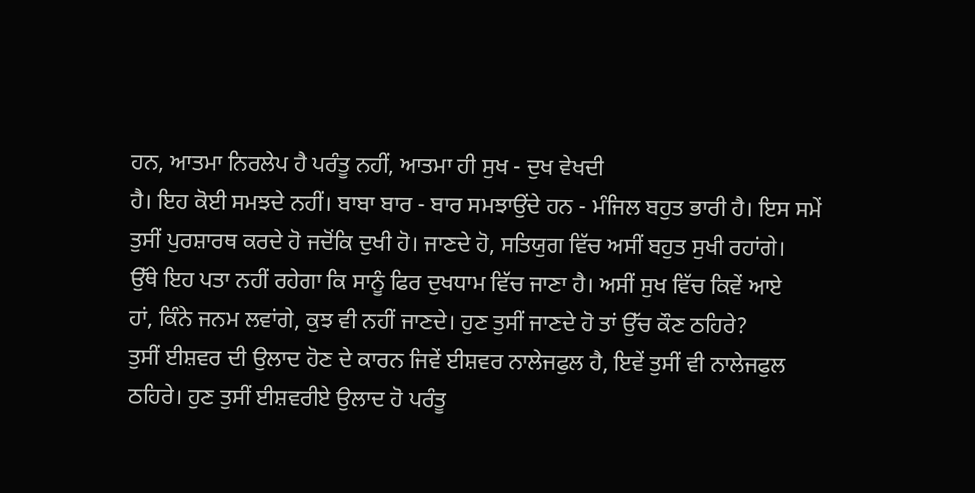ਹਨ, ਆਤਮਾ ਨਿਰਲੇਪ ਹੈ ਪਰੰਤੂ ਨਹੀਂ, ਆਤਮਾ ਹੀ ਸੁਖ - ਦੁਖ ਵੇਖਦੀ
ਹੈ। ਇਹ ਕੋਈ ਸਮਝਦੇ ਨਹੀਂ। ਬਾਬਾ ਬਾਰ - ਬਾਰ ਸਮਝਾਉਂਦੇ ਹਨ - ਮੰਜਿਲ ਬਹੁਤ ਭਾਰੀ ਹੈ। ਇਸ ਸਮੇਂ
ਤੁਸੀਂ ਪੁਰਸ਼ਾਰਥ ਕਰਦੇ ਹੋ ਜਦੋਂਕਿ ਦੁਖੀ ਹੋ। ਜਾਣਦੇ ਹੋ, ਸਤਿਯੁਗ ਵਿੱਚ ਅਸੀਂ ਬਹੁਤ ਸੁਖੀ ਰਹਾਂਗੇ।
ਉੱਥੇ ਇਹ ਪਤਾ ਨਹੀਂ ਰਹੇਗਾ ਕਿ ਸਾਨੂੰ ਫਿਰ ਦੁਖਧਾਮ ਵਿੱਚ ਜਾਣਾ ਹੈ। ਅਸੀਂ ਸੁਖ ਵਿੱਚ ਕਿਵੇਂ ਆਏ
ਹਾਂ, ਕਿੰਨੇ ਜਨਮ ਲਵਾਂਗੇ, ਕੁਝ ਵੀ ਨਹੀਂ ਜਾਣਦੇ। ਹੁਣ ਤੁਸੀਂ ਜਾਣਦੇ ਹੋ ਤਾਂ ਉੱਚ ਕੌਣ ਠਹਿਰੇ?
ਤੁਸੀਂ ਈਸ਼ਵਰ ਦੀ ਉਲਾਦ ਹੋਣ ਦੇ ਕਾਰਨ ਜਿਵੇਂ ਈਸ਼ਵਰ ਨਾਲੇਜਫੁਲ ਹੈ, ਇਵੇਂ ਤੁਸੀਂ ਵੀ ਨਾਲੇਜਫੁਲ
ਠਹਿਰੇ। ਹੁਣ ਤੁਸੀਂ ਈਸ਼ਵਰੀਏ ਉਲਾਦ ਹੋ ਪਰੰਤੂ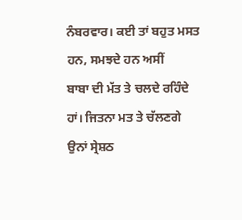ਨੰਬਰਵਾਰ। ਕਈ ਤਾਂ ਬਹੁਤ ਮਸਤ ਹਨ, ਸਮਝਦੇ ਹਨ ਅਸੀਂ
ਬਾਬਾ ਦੀ ਮੱਤ ਤੇ ਚਲਦੇ ਰਹਿੰਦੇ ਹਾਂ। ਜਿਤਨਾ ਮਤ ਤੇ ਚੱਲਣਗੇ ਉਨਾਂ ਸ੍ਰੇਸ਼ਠ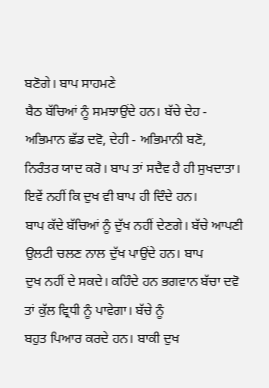ਬਣੋਗੇ। ਬਾਪ ਸਾਹਮਣੇ
ਬੈਠ ਬੱਚਿਆਂ ਨੂੰ ਸਮਝਾਉਂਦੇ ਹਨ। ਬੱਚੇ ਦੇਹ - ਅਭਿਮਾਨ ਛੱਡ ਦਵੋ, ਦੇਹੀ - ਅਭਿਮਾਨੀ ਬਣੋ,
ਨਿਰੰਤਰ ਯਾਦ ਕਰੋ। ਬਾਪ ਤਾਂ ਸਦੈਵ ਹੈ ਹੀ ਸੁਖਦਾਤਾ। ਇਵੇਂ ਨਹੀਂ ਕਿ ਦੁਖ ਵੀ ਬਾਪ ਹੀ ਦਿੰਦੇ ਹਨ।
ਬਾਪ ਕੱਦੇ ਬੱਚਿਆਂ ਨੂੰ ਦੁੱਖ ਨਹੀਂ ਦੇਣਗੇ। ਬੱਚੇ ਆਪਣੀ ਉਲਟੀ ਚਲਣ ਨਾਲ ਦੁੱਖ ਪਾਉਂਦੇ ਹਨ। ਬਾਪ
ਦੁਖ ਨਹੀਂ ਦੇ ਸਕਦੇ। ਕਹਿੰਦੇ ਹਨ ਭਗਵਾਨ ਬੱਚਾ ਦਵੋ ਤਾਂ ਕੁੱਲ ਵ੍ਰਿਧੀ ਨੂੰ ਪਾਵੇਗਾ। ਬੱਚੇ ਨੂੰ
ਬਹੁਤ ਪਿਆਰ ਕਰਦੇ ਹਨ। ਬਾਕੀ ਦੁਖ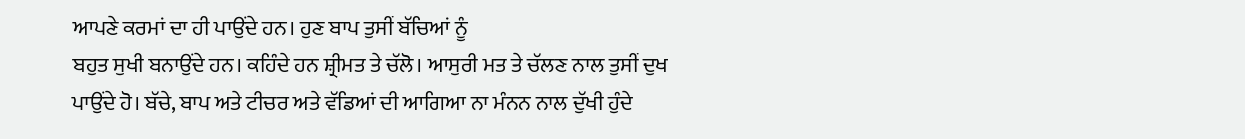ਆਪਣੇ ਕਰਮਾਂ ਦਾ ਹੀ ਪਾਉਂਦੇ ਹਨ। ਹੁਣ ਬਾਪ ਤੁਸੀਂ ਬੱਚਿਆਂ ਨੂੰ
ਬਹੁਤ ਸੁਖੀ ਬਨਾਉਂਦੇ ਹਨ। ਕਹਿੰਦੇ ਹਨ ਸ਼੍ਰੀਮਤ ਤੇ ਚੱਲੋ। ਆਸੁਰੀ ਮਤ ਤੇ ਚੱਲਣ ਨਾਲ ਤੁਸੀਂ ਦੁਖ
ਪਾਉਂਦੇ ਹੋ। ਬੱਚੇ, ਬਾਪ ਅਤੇ ਟੀਚਰ ਅਤੇ ਵੱਡਿਆਂ ਦੀ ਆਗਿਆ ਨਾ ਮੰਨਨ ਨਾਲ ਦੁੱਖੀ ਹੁੰਦੇ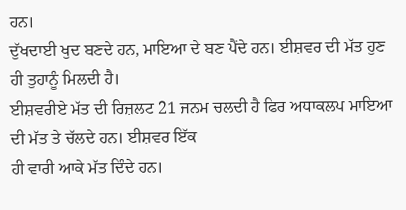ਹਨ।
ਦੁੱਖਦਾਈ ਖੁਦ ਬਣਦੇ ਹਨ, ਮਾਇਆ ਦੇ ਬਣ ਪੈਂਦੇ ਹਨ। ਈਸ਼ਵਰ ਦੀ ਮੱਤ ਹੁਣ ਹੀ ਤੁਹਾਨੂੰ ਮਿਲਦੀ ਹੈ।
ਈਸ਼ਵਰੀਏ ਮੱਤ ਦੀ ਰਿਜ਼ਲਟ 21 ਜਨਮ ਚਲਦੀ ਹੈ ਫਿਰ ਅਧਾਕਲਪ ਮਾਇਆ ਦੀ ਮੱਤ ਤੇ ਚੱਲਦੇ ਹਨ। ਈਸ਼ਵਰ ਇੱਕ
ਹੀ ਵਾਰੀ ਆਕੇ ਮੱਤ ਦਿੰਦੇ ਹਨ।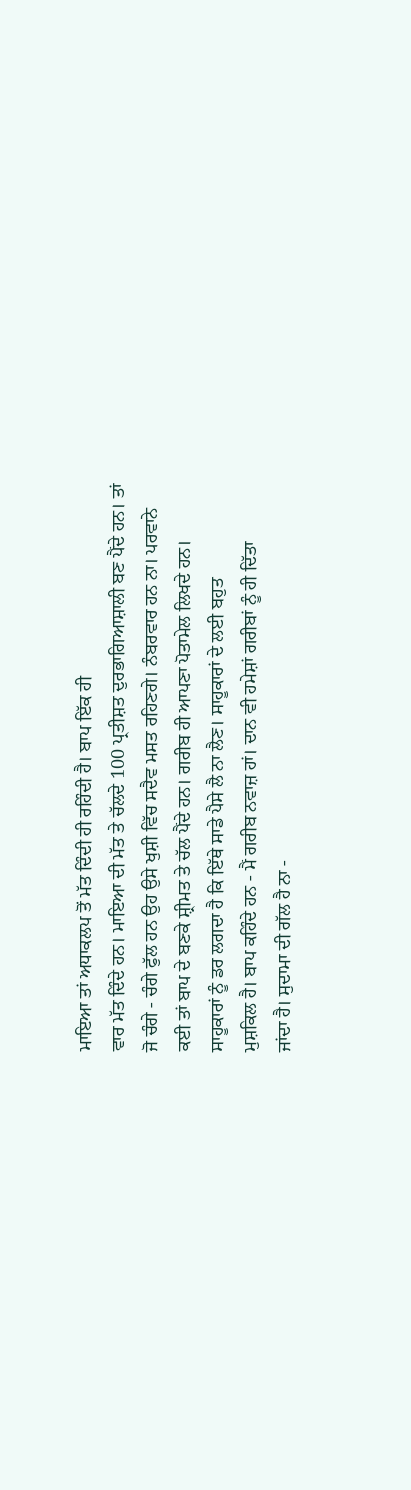ਮਾਇਆ ਤਾਂ ਅਧਾਕਲਪ ਤੋਂ ਮੱਤ ਦਿੰਦੀ ਹੀ ਰਹਿੰਦੀ ਹੈ। ਬਾਪ ਇੱਕ ਹੀ
ਵਾਰ ਮੱਤ ਦਿੰਦੇ ਹਨ। ਮਾਇਆ ਦੀ ਮੱਤ ਤੇ ਚੱਲਦੇ 100 ਪ੍ਰਤੀਸ਼ਤ ਦੁਰਭਾਗਿਆਸ਼ਾਲੀ ਬਣ ਪੈਂਦੇ ਹਨ। ਤਾਂ
ਜੋ ਚੰਗੇ - ਚੰਗੇ ਫੁੱਲ ਹਨ ਉਹ ਉਸੇ ਖੁਸ਼ੀ ਵਿੱਚ ਸਦੈਵ ਮਸਤ ਰਹਿਣਗੇ। ਨੰਬਰਵਾਰ ਹਨ ਨਾ। ਪਰਵਾਨੇ
ਕਈ ਤਾਂ ਬਾਪ ਦੇ ਬਣਕੇ ਸ਼੍ਰੀਮਤ ਤੇ ਚੱਲ ਪੈਂਦੇ ਹਨ। ਗਰੀਬ ਹੀ ਆਪਣਾ ਪੋਤਾਮੇਲ ਲਿਖਦੇ ਹਨ।
ਸਾਹੂਕਾਰਾਂ ਨੂੰ ਡਰ ਲਗਦਾ ਹੈ ਕਿ ਇੱਥੇ ਸਾਡੇ ਪੈਸੇ ਲੈ ਨਾ ਲੈਣ। ਸਾਹੂਕਾਰਾਂ ਦੇ ਲਈ ਬਹੁਤ
ਮੁਸ਼ਕਿਲ ਹੈ। ਬਾਪ ਕਹਿੰਦੇ ਹਨ - ਮੈਂ ਗਰੀਬ ਨਵਾਜ਼ ਹਾਂ। ਦਾਨ ਵੀ ਹਮੇਸ਼ਾਂ ਗਰੀਬਾਂ ਨੂੰ ਹੀ ਦਿੱਤਾ
ਜਾਂਦਾ ਹੈ। ਸੁਦਾਮਾ ਦੀ ਗੱਲ ਹੈ ਨਾ -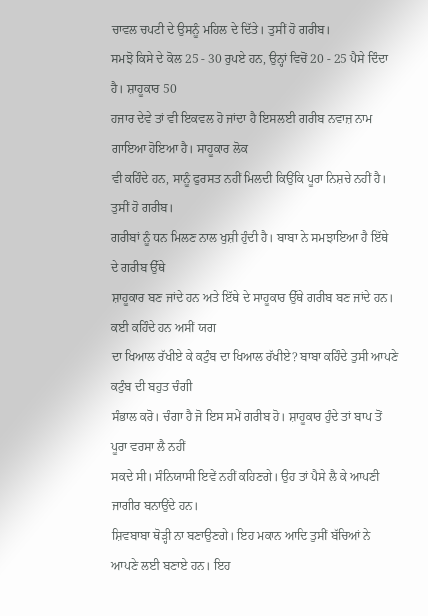ਚਾਵਲ ਚਪਟੀ ਦੇ ਉਸਨੂੰ ਮਹਿਲ ਦੇ ਦਿੱਤੇ। ਤੁਸੀਂ ਹੋ ਗਰੀਬ।
ਸਮਝੋ ਕਿਸੇ ਦੇ ਕੋਲ 25 - 30 ਰੁਪਏ ਹਨ, ਉਨ੍ਹਾਂ ਵਿਚੋਂ 20 - 25 ਪੈਸੇ ਦਿੰਦਾ ਹੈ। ਸ਼ਾਹੂਕਾਰ 50
ਹਜਾਰ ਦੇਵੇ ਤਾਂ ਵੀ ਇਕਵਲ ਹੋ ਜਾਂਦਾ ਹੈ ਇਸਲਈ ਗਰੀਬ ਨਵਾਜ਼ ਨਾਮ ਗਾਇਆ ਹੋਇਆ ਹੈ। ਸਾਹੂਕਾਰ ਲੋਕ
ਵੀ ਕਹਿੰਦੇ ਹਨ, ਸਾਨੂੰ ਫੁਰਸਤ ਨਹੀਂ ਮਿਲਦੀ ਕਿਉਂਕਿ ਪੂਰਾ ਨਿਸ਼ਚੇ ਨਹੀਂ ਹੈ। ਤੁਸੀਂ ਹੋ ਗਰੀਬ।
ਗਰੀਬਾਂ ਨੂੰ ਧਨ ਮਿਲਣ ਨਾਲ ਖੁਸ਼ੀ ਹੁੰਦੀ ਹੈ। ਬਾਬਾ ਨੇ ਸਮਝਾਇਆ ਹੈ ਇੱਥੇ ਦੇ ਗਰੀਬ ਉੱਥੇ
ਸ਼ਾਹੂਕਾਰ ਬਣ ਜਾਂਦੇ ਹਨ ਅਤੇ ਇੱਥੇ ਦੇ ਸਾਹੂਕਾਰ ਉੱਥੇ ਗਰੀਬ ਬਣ ਜਾਂਦੇ ਹਨ।
ਕਈ ਕਹਿੰਦੇ ਹਨ ਅਸੀਂ ਯਗ
ਦਾ ਖਿਆਲ ਰੱਖੀਏ ਕੇ ਕਟੁੰਬ ਦਾ ਖਿਆਲ ਰੱਖੀਏ? ਬਾਬਾ ਕਹਿੰਦੇ ਤੁਸੀ ਆਪਣੇ ਕਟੁੰਬ ਦੀ ਬਹੁਤ ਚੰਗੀ
ਸੰਭਾਲ ਕਰੋ। ਚੰਗਾ ਹੈ ਜੋ ਇਸ ਸਮੇਂ ਗਰੀਬ ਹੋ। ਸ਼ਾਹੂਕਾਰ ਹੁੰਦੇ ਤਾਂ ਬਾਪ ਤੋਂ ਪੂਰਾ ਵਰਸਾ ਲੈ ਨਹੀਂ
ਸਕਦੇ ਸੀ। ਸੰਨਿਯਾਸੀ ਇਵੇਂ ਨਹੀਂ ਕਹਿਣਗੇ। ਉਹ ਤਾਂ ਪੈਸੇ ਲੈ ਕੇ ਆਪਣੀ ਜਾਗੀਰ ਬਨਾਉਂਦੇ ਹਨ।
ਸ਼ਿਵਬਾਬਾ ਥੋੜ੍ਹੀ ਨਾ ਬਣਾਉਣਗੇ। ਇਹ ਮਕਾਨ ਆਦਿ ਤੁਸੀਂ ਬੱਚਿਆਂ ਨੇ ਆਪਣੇ ਲਈ ਬਣਾਏ ਹਨ। ਇਹ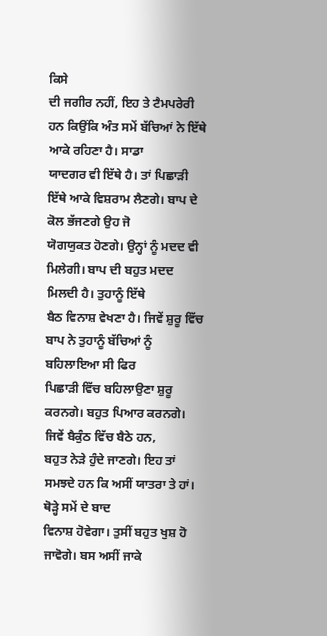ਕਿਸੇ
ਦੀ ਜਗੀਰ ਨਹੀਂ, ਇਹ ਤੇ ਟੈਮਪਰੇਰੀ ਹਨ ਕਿਉਂਕਿ ਅੰਤ ਸਮੇਂ ਬੱਚਿਆਂ ਨੇ ਇੱਥੇ ਆਕੇ ਰਹਿਣਾ ਹੈ। ਸਾਡਾ
ਯਾਦਗਰ ਵੀ ਇੱਥੇ ਹੈ। ਤਾਂ ਪਿਛਾੜੀ ਇੱਥੇ ਆਕੇ ਵਿਸ਼ਰਾਮ ਲੈਣਗੇ। ਬਾਪ ਦੇ ਕੋਲ ਭੱਜਣਗੇ ਉਹ ਜੋ
ਯੋਗਯੁਕਤ ਹੋਣਗੇ। ਉਨ੍ਹਾਂ ਨੂੰ ਮਦਦ ਵੀ ਮਿਲੇਗੀ। ਬਾਪ ਦੀ ਬਹੁਤ ਮਦਦ ਮਿਲਦੀ ਹੈ। ਤੁਹਾਨੂੰ ਇੱਥੇ
ਬੈਠ ਵਿਨਾਸ਼ ਵੇਖਣਾ ਹੈ। ਜਿਵੇਂ ਸ਼ੁਰੂ ਵਿੱਚ ਬਾਪ ਨੇ ਤੁਹਾਨੂੰ ਬੱਚਿਆਂ ਨੂੰ ਬਹਿਲਾਇਆ ਸੀ ਫਿਰ
ਪਿਛਾੜੀ ਵਿੱਚ ਬਹਿਲਾਉਣਾ ਸ਼ੁਰੂ ਕਰਨਗੇ। ਬਹੁਤ ਪਿਆਰ ਕਰਨਗੇ। ਜਿਵੇਂ ਬੈਕੁੰਠ ਵਿੱਚ ਬੈਠੇ ਹਨ,
ਬਹੁਤ ਨੇੜੇ ਹੁੰਦੇ ਜਾਣਗੇ। ਇਹ ਤਾਂ ਸਮਝਦੇ ਹਨ ਕਿ ਅਸੀਂ ਯਾਤਰਾ ਤੇ ਹਾਂ। ਥੋੜ੍ਹੇ ਸਮੇਂ ਦੇ ਬਾਦ
ਵਿਨਾਸ਼ ਹੋਵੇਗਾ। ਤੁਸੀਂ ਬਹੁਤ ਖੁਸ਼ ਹੋ ਜਾਵੋਗੇ। ਬਸ ਅਸੀਂ ਜਾਕੇ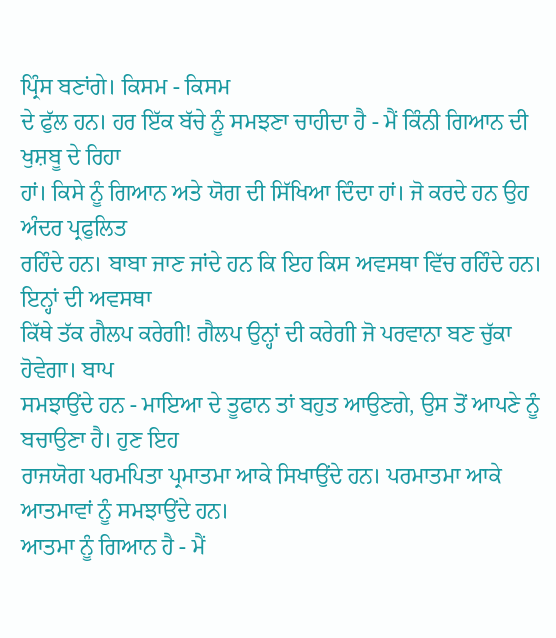ਪ੍ਰਿੰਸ ਬਣਾਂਗੇ। ਕਿਸਮ - ਕਿਸਮ
ਦੇ ਫੁੱਲ ਹਨ। ਹਰ ਇੱਕ ਬੱਚੇ ਨੂੰ ਸਮਝਣਾ ਚਾਹੀਦਾ ਹੈ - ਮੈਂ ਕਿੰਨੀ ਗਿਆਨ ਦੀ ਖੁਸ਼ਬੂ ਦੇ ਰਿਹਾ
ਹਾਂ। ਕਿਸੇ ਨੂੰ ਗਿਆਨ ਅਤੇ ਯੋਗ ਦੀ ਸਿੱਖਿਆ ਦਿੰਦਾ ਹਾਂ। ਜੋ ਕਰਦੇ ਹਨ ਉਹ ਅੰਦਰ ਪ੍ਰਫੁਲਿਤ
ਰਹਿੰਦੇ ਹਨ। ਬਾਬਾ ਜਾਣ ਜਾਂਦੇ ਹਨ ਕਿ ਇਹ ਕਿਸ ਅਵਸਥਾ ਵਿੱਚ ਰਹਿੰਦੇ ਹਨ। ਇਨ੍ਹਾਂ ਦੀ ਅਵਸਥਾ
ਕਿੱਥੇ ਤੱਕ ਗੈਲਪ ਕਰੇਗੀ! ਗੈਲਪ ਉਨ੍ਹਾਂ ਦੀ ਕਰੇਗੀ ਜੋ ਪਰਵਾਨਾ ਬਣ ਚੁੱਕਾ ਹੋਵੇਗਾ। ਬਾਪ
ਸਮਝਾਉਂਦੇ ਹਨ - ਮਾਇਆ ਦੇ ਤੂਫਾਨ ਤਾਂ ਬਹੁਤ ਆਉਣਗੇ, ਉਸ ਤੋਂ ਆਪਣੇ ਨੂੰ ਬਚਾਉਣਾ ਹੈ। ਹੁਣ ਇਹ
ਰਾਜਯੋਗ ਪਰਮਪਿਤਾ ਪ੍ਰਮਾਤਮਾ ਆਕੇ ਸਿਖਾਉਂਦੇ ਹਨ। ਪਰਮਾਤਮਾ ਆਕੇ ਆਤਮਾਵਾਂ ਨੂੰ ਸਮਝਾਉਂਦੇ ਹਨ।
ਆਤਮਾ ਨੂੰ ਗਿਆਨ ਹੈ - ਮੈਂ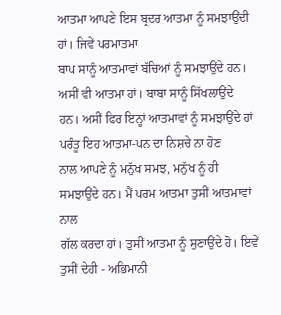ਆਤਮਾ ਆਪਣੇ ਇਸ ਬ੍ਰਦਰ ਆਤਮਾ ਨੂੰ ਸਮਝਾਉਂਦੀ ਹਾਂ। ਜਿਵੇਂ ਪਰਮਾਤਮਾ
ਬਾਪ ਸਾਨੂੰ ਆਤਮਾਵਾਂ ਬੱਚਿਆਂ ਨੂੰ ਸਮਝਾਉਂਦੇ ਹਨ। ਅਸੀਂ ਵੀ ਆਤਮਾ ਹਾਂ। ਬਾਬਾ ਸਾਨੂੰ ਸਿੱਖਲਾਉਂਦੇ
ਹਨ। ਅਸੀਂ ਫਿਰ ਇਨ੍ਹਾਂ ਆਤਮਾਵਾਂ ਨੂੰ ਸਮਝਾਉਂਦੇ ਹਾਂ ਪਰੰਤੂ ਇਹ ਆਤਮਾ-ਪਨ ਦਾ ਨਿਸ਼ਚੇ ਨਾ ਹੋਣ
ਨਾਲ ਆਪਣੇ ਨੂੰ ਮਨੁੱਖ ਸਮਝ, ਮਨੁੱਖ ਨੂੰ ਹੀ ਸਮਝਾਉਂਦੇ ਹਨ। ਮੈਂ ਪਰਮ ਆਤਮਾ ਤੁਸੀਂ ਆਤਮਾਵਾਂ ਨਾਲ
ਗੱਲ ਕਰਦਾ ਹਾਂ। ਤੁਸੀਂ ਆਤਮਾ ਨੂੰ ਸੁਣਾਉਂਦੇ ਹੋ। ਇਵੇਂ ਤੁਸੀਂ ਦੇਹੀ - ਅਭਿਮਾਨੀ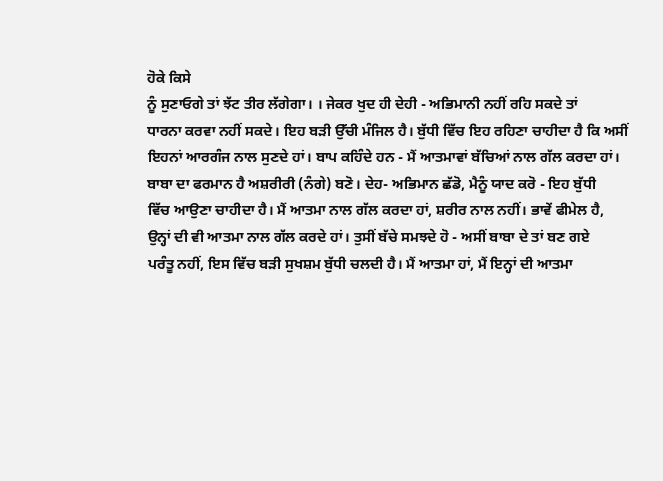ਹੋਕੇ ਕਿਸੇ
ਨੂੰ ਸੁਣਾਓਗੇ ਤਾਂ ਝੱਟ ਤੀਰ ਲੱਗੇਗਾ। । ਜੇਕਰ ਖੁਦ ਹੀ ਦੇਹੀ - ਅਭਿਮਾਨੀ ਨਹੀਂ ਰਹਿ ਸਕਦੇ ਤਾਂ
ਧਾਰਨਾ ਕਰਵਾ ਨਹੀਂ ਸਕਦੇ। ਇਹ ਬੜੀ ਉੱਚੀ ਮੰਜਿਲ ਹੈ। ਬੁੱਧੀ ਵਿੱਚ ਇਹ ਰਹਿਣਾ ਚਾਹੀਦਾ ਹੈ ਕਿ ਅਸੀਂ
ਇਹਨਾਂ ਆਰਗੰਜ ਨਾਲ ਸੁਣਦੇ ਹਾਂ। ਬਾਪ ਕਹਿੰਦੇ ਹਨ - ਮੈਂ ਆਤਮਾਵਾਂ ਬੱਚਿਆਂ ਨਾਲ ਗੱਲ ਕਰਦਾ ਹਾਂ।
ਬਾਬਾ ਦਾ ਫਰਮਾਨ ਹੈ ਅਸ਼ਰੀਰੀ (ਨੰਗੇ) ਬਣੋ। ਦੇਹ- ਅਭਿਮਾਨ ਛੱਡੋ, ਮੈਨੂੰ ਯਾਦ ਕਰੋ - ਇਹ ਬੁੱਧੀ
ਵਿੱਚ ਆਉਣਾ ਚਾਹੀਦਾ ਹੈ। ਮੈਂ ਆਤਮਾ ਨਾਲ ਗੱਲ ਕਰਦਾ ਹਾਂ, ਸ਼ਰੀਰ ਨਾਲ ਨਹੀਂ। ਭਾਵੇਂ ਫੀਮੇਲ ਹੈ,
ਉਨ੍ਹਾਂ ਦੀ ਵੀ ਆਤਮਾ ਨਾਲ ਗੱਲ ਕਰਦੇ ਹਾਂ। ਤੁਸੀਂ ਬੱਚੇ ਸਮਝਦੇ ਹੋ - ਅਸੀਂ ਬਾਬਾ ਦੇ ਤਾਂ ਬਣ ਗਏ
ਪਰੰਤੂ ਨਹੀਂ, ਇਸ ਵਿੱਚ ਬੜੀ ਸੁਖਸ਼ਮ ਬੁੱਧੀ ਚਲਦੀ ਹੈ। ਮੈਂ ਆਤਮਾ ਹਾਂ, ਮੈਂ ਇਨ੍ਹਾਂ ਦੀ ਆਤਮਾ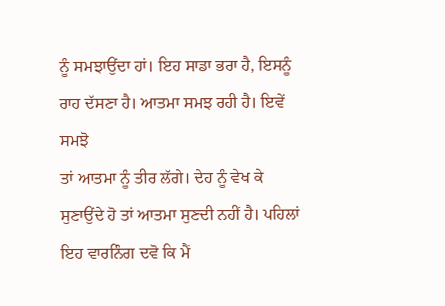ਨੂੰ ਸਮਝਾਉਂਦਾ ਹਾਂ। ਇਹ ਸਾਡਾ ਭਰਾ ਹੈ, ਇਸਨੂੰ ਰਾਹ ਦੱਸਣਾ ਹੈ। ਆਤਮਾ ਸਮਝ ਰਹੀ ਹੈ। ਇਵੇਂ ਸਮਝੋ
ਤਾਂ ਆਤਮਾ ਨੂੰ ਤੀਰ ਲੱਗੇ। ਦੇਹ ਨੂੰ ਵੇਖ ਕੇ ਸੁਣਾਉਂਦੇ ਹੋ ਤਾਂ ਆਤਮਾ ਸੁਣਦੀ ਨਹੀਂ ਹੈ। ਪਹਿਲਾਂ
ਇਹ ਵਾਰਨਿੰਗ ਦਵੋ ਕਿ ਮੈਂ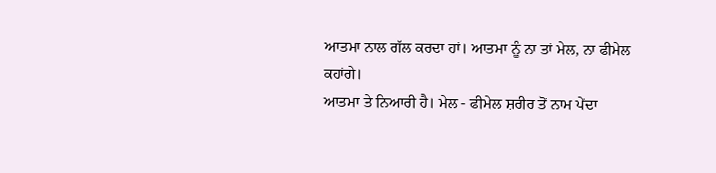ਆਤਮਾ ਨਾਲ ਗੱਲ ਕਰਦਾ ਹਾਂ। ਆਤਮਾ ਨੂੰ ਨਾ ਤਾਂ ਮੇਲ, ਨਾ ਫੀਮੇਲ ਕਹਾਂਗੇ।
ਆਤਮਾ ਤੇ ਨਿਆਰੀ ਹੈ। ਮੇਲ - ਫੀਮੇਲ ਸ਼ਰੀਰ ਤੋਂ ਨਾਮ ਪੇਂਦਾ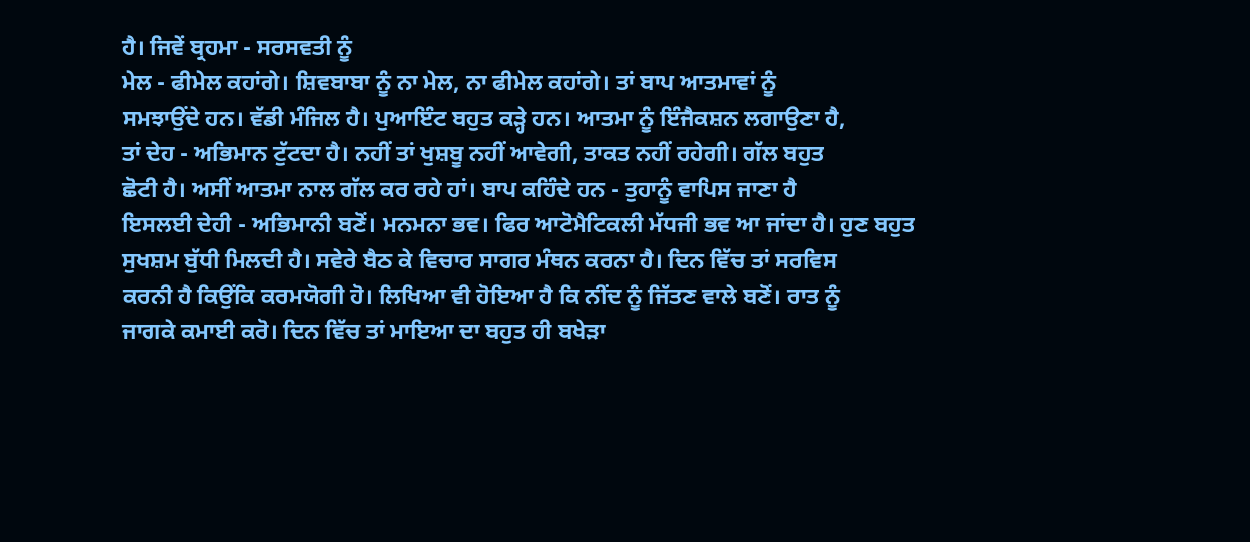ਹੈ। ਜਿਵੇਂ ਬ੍ਰਹਮਾ - ਸਰਸਵਤੀ ਨੂੰ
ਮੇਲ - ਫੀਮੇਲ ਕਹਾਂਗੇ। ਸ਼ਿਵਬਾਬਾ ਨੂੰ ਨਾ ਮੇਲ, ਨਾ ਫੀਮੇਲ ਕਹਾਂਗੇ। ਤਾਂ ਬਾਪ ਆਤਮਾਵਾਂ ਨੂੰ
ਸਮਝਾਉਂਦੇ ਹਨ। ਵੱਡੀ ਮੰਜਿਲ ਹੈ। ਪੁਆਇੰਟ ਬਹੁਤ ਕੜ੍ਹੇ ਹਨ। ਆਤਮਾ ਨੂੰ ਇੰਜੈਕਸ਼ਨ ਲਗਾਉਣਾ ਹੈ,
ਤਾਂ ਦੇਹ - ਅਭਿਮਾਨ ਟੁੱਟਦਾ ਹੈ। ਨਹੀਂ ਤਾਂ ਖੁਸ਼ਬੂ ਨਹੀਂ ਆਵੇਗੀ, ਤਾਕਤ ਨਹੀਂ ਰਹੇਗੀ। ਗੱਲ ਬਹੁਤ
ਛੋਟੀ ਹੈ। ਅਸੀਂ ਆਤਮਾ ਨਾਲ ਗੱਲ ਕਰ ਰਹੇ ਹਾਂ। ਬਾਪ ਕਹਿੰਦੇ ਹਨ - ਤੁਹਾਨੂੰ ਵਾਪਿਸ ਜਾਣਾ ਹੈ
ਇਸਲਈ ਦੇਹੀ - ਅਭਿਮਾਨੀ ਬਣੋਂ। ਮਨਮਨਾ ਭਵ। ਫਿਰ ਆਟੋਮੈਟਿਕਲੀ ਮੱਧਜੀ ਭਵ ਆ ਜਾਂਦਾ ਹੈ। ਹੁਣ ਬਹੁਤ
ਸੁਖਸ਼ਮ ਬੁੱਧੀ ਮਿਲਦੀ ਹੈ। ਸਵੇਰੇ ਬੈਠ ਕੇ ਵਿਚਾਰ ਸਾਗਰ ਮੰਥਨ ਕਰਨਾ ਹੈ। ਦਿਨ ਵਿੱਚ ਤਾਂ ਸਰਵਿਸ
ਕਰਨੀ ਹੈ ਕਿਉਂਕਿ ਕਰਮਯੋਗੀ ਹੋ। ਲਿਖਿਆ ਵੀ ਹੋਇਆ ਹੈ ਕਿ ਨੀਂਦ ਨੂੰ ਜਿੱਤਣ ਵਾਲੇ ਬਣੋਂ। ਰਾਤ ਨੂੰ
ਜਾਗਕੇ ਕਮਾਈ ਕਰੋ। ਦਿਨ ਵਿੱਚ ਤਾਂ ਮਾਇਆ ਦਾ ਬਹੁਤ ਹੀ ਬਖੇੜਾ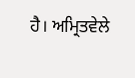ਹੈ। ਅਮ੍ਰਿਤਵੇਲੇ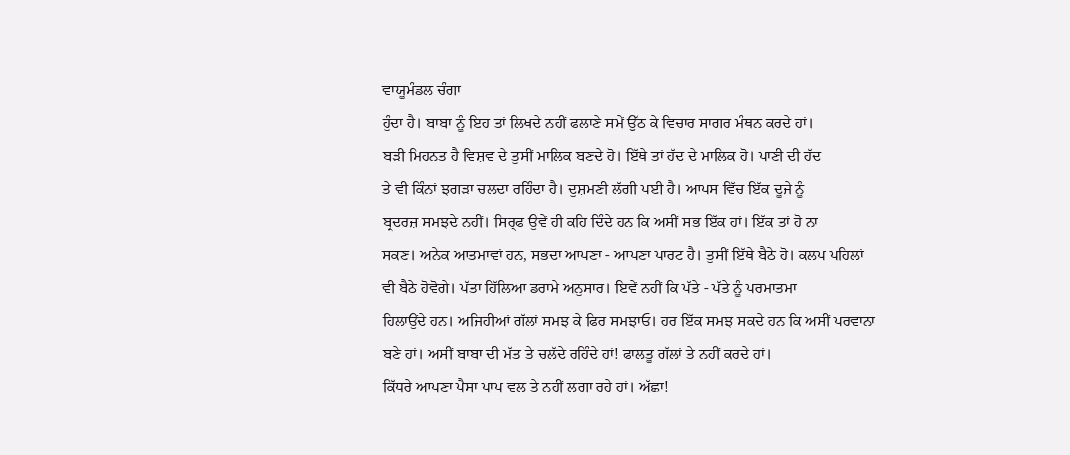ਵਾਯੂਮੰਡਲ ਚੰਗਾ
ਹੁੰਦਾ ਹੈ। ਬਾਬਾ ਨੂੰ ਇਹ ਤਾਂ ਲਿਖਦੇ ਨਹੀਂ ਫਲਾਣੇ ਸਮੇਂ ਉੱਠ ਕੇ ਵਿਚਾਰ ਸਾਗਰ ਮੰਥਨ ਕਰਦੇ ਹਾਂ।
ਬੜੀ ਮਿਹਨਤ ਹੈ ਵਿਸ਼ਵ ਦੇ ਤੁਸੀਂ ਮਾਲਿਕ ਬਣਦੇ ਹੋ। ਇੱਥੇ ਤਾਂ ਹੱਦ ਦੇ ਮਾਲਿਕ ਹੋ। ਪਾਣੀ ਦੀ ਹੱਦ
ਤੇ ਵੀ ਕਿੰਨਾਂ ਝਗੜਾ ਚਲਦਾ ਰਹਿੰਦਾ ਹੈ। ਦੁਸ਼ਮਣੀ ਲੱਗੀ ਪਈ ਹੈ। ਆਪਸ ਵਿੱਚ ਇੱਕ ਦੂਜੇ ਨੂੰ
ਬ੍ਰਦਰਜ਼ ਸਮਝਦੇ ਨਹੀਂ। ਸਿਰ੍ਫ ਉਵੇਂ ਹੀ ਕਹਿ ਦਿੰਦੇ ਹਨ ਕਿ ਅਸੀਂ ਸਭ ਇੱਕ ਹਾਂ। ਇੱਕ ਤਾਂ ਹੋ ਨਾ
ਸਕਣ। ਅਨੇਕ ਆਤਮਾਵਾਂ ਹਨ, ਸਭਦਾ ਆਪਣਾ - ਆਪਣਾ ਪਾਰਟ ਹੈ। ਤੁਸੀਂ ਇੱਥੇ ਬੈਠੇ ਹੋ। ਕਲਪ ਪਹਿਲਾਂ
ਵੀ ਬੈਠੇ ਹੋਵੋਗੇ। ਪੱਤਾ ਹਿੱਲਿਆ ਡਰਾਮੇ ਅਨੁਸਾਰ। ਇਵੇਂ ਨਹੀਂ ਕਿ ਪੱਤੇ - ਪੱਤੇ ਨੂੰ ਪਰਮਾਤਮਾ
ਹਿਲਾਉਂਦੇ ਹਨ। ਅਜਿਹੀਆਂ ਗੱਲਾਂ ਸਮਝ ਕੇ ਫਿਰ ਸਮਝਾਓ। ਹਰ ਇੱਕ ਸਮਝ ਸਕਦੇ ਹਨ ਕਿ ਅਸੀਂ ਪਰਵਾਨਾ
ਬਣੇ ਹਾਂ। ਅਸੀਂ ਬਾਬਾ ਦੀ ਮੱਤ ਤੇ ਚਲੱਦੇ ਰਹਿੰਦੇ ਹਾਂ! ਫਾਲਤੂ ਗੱਲਾਂ ਤੇ ਨਹੀਂ ਕਰਦੇ ਹਾਂ।
ਕਿੱਧਰੇ ਆਪਣਾ ਪੈਸਾ ਪਾਪ ਵਲ ਤੇ ਨਹੀਂ ਲਗਾ ਰਹੇ ਹਾਂ। ਅੱਛਾ!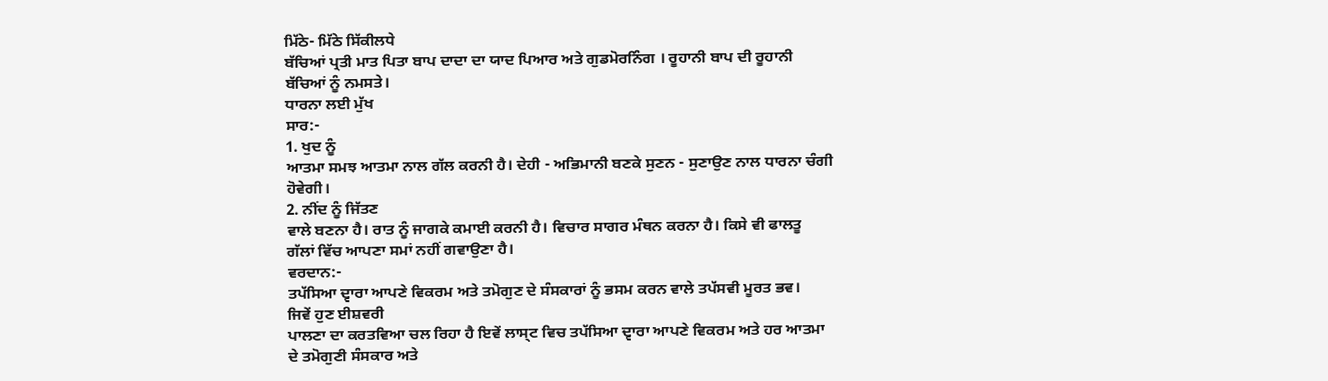ਮਿੱਠੇ- ਮਿੱਠੇ ਸਿੱਕੀਲਧੇ
ਬੱਚਿਆਂ ਪ੍ਰਤੀ ਮਾਤ ਪਿਤਾ ਬਾਪ ਦਾਦਾ ਦਾ ਯਾਦ ਪਿਆਰ ਅਤੇ ਗੁਡਮੋਰਨਿੰਗ । ਰੂਹਾਨੀ ਬਾਪ ਦੀ ਰੂਹਾਨੀ
ਬੱਚਿਆਂ ਨੂੰ ਨਮਸਤੇ।
ਧਾਰਨਾ ਲਈ ਮੁੱਖ
ਸਾਰ:-
1. ਖੁਦ ਨੂੰ
ਆਤਮਾ ਸਮਝ ਆਤਮਾ ਨਾਲ ਗੱਲ ਕਰਨੀ ਹੈ। ਦੇਹੀ - ਅਭਿਮਾਨੀ ਬਣਕੇ ਸੁਣਨ - ਸੁਣਾਉਣ ਨਾਲ ਧਾਰਨਾ ਚੰਗੀ
ਹੋਵੇਗੀ।
2. ਨੀਂਦ ਨੂੰ ਜਿੱਤਣ
ਵਾਲੇ ਬਣਨਾ ਹੈ। ਰਾਤ ਨੂੰ ਜਾਗਕੇ ਕਮਾਈ ਕਰਨੀ ਹੈ। ਵਿਚਾਰ ਸਾਗਰ ਮੰਥਨ ਕਰਨਾ ਹੈ। ਕਿਸੇ ਵੀ ਫਾਲਤੂ
ਗੱਲਾਂ ਵਿੱਚ ਆਪਣਾ ਸਮਾਂ ਨਹੀਂ ਗਵਾਉਣਾ ਹੈ।
ਵਰਦਾਨ:-
ਤਪੱਸਿਆ ਦ੍ਵਾਰਾ ਆਪਣੇ ਵਿਕਰਮ ਅਤੇ ਤਮੋਗੁਣ ਦੇ ਸੰਸਕਾਰਾਂ ਨੂੰ ਭਸਮ ਕਰਨ ਵਾਲੇ ਤਪੱਸਵੀ ਮੂਰਤ ਭਵ।
ਜਿਵੇਂ ਹੁਣ ਈਸ਼ਵਰੀ
ਪਾਲਣਾ ਦਾ ਕਰਤਵਿਆ ਚਲ ਰਿਹਾ ਹੈ ਇਵੇਂ ਲਾਸ੍ਟ ਵਿਚ ਤਪੱਸਿਆ ਦ੍ਵਾਰਾ ਆਪਣੇ ਵਿਕਰਮ ਅਤੇ ਹਰ ਆਤਮਾ
ਦੇ ਤਮੋਗੁਣੀ ਸੰਸਕਾਰ ਅਤੇ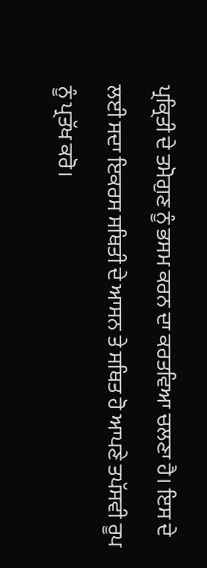ਪ੍ਰਕ੍ਰਿਤੀ ਦੇ ਤਮੋਗੁਣ ਨੂੰ ਭਸਮ ਕਰਨ ਦਾ ਕਰਤਵਿਆ ਚਲਣਾ ਹੈ। ਇਸ ਦੇ
ਲਈ ਸਦਾ ਇਕਰਸ ਸਥਿਤੀ ਦੇ ਆਸਨ ਤੇ ਸਥਿਤ ਹੋ ਆਪਣੇ ਤਪੱਸਵੀ ਰੂਪ ਨੂੰ ਪ੍ਰਤੱਖ ਕਰੋ।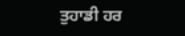ਤੁਹਾਡੀ ਹਰ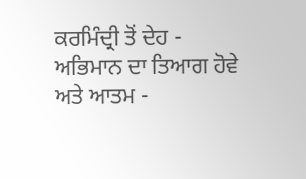ਕਰਮਿੰਦ੍ਰੀ ਤੋਂ ਦੇਹ - ਅਭਿਮਾਨ ਦਾ ਤਿਆਗ ਹੋਵੇ ਅਤੇ ਆਤਮ -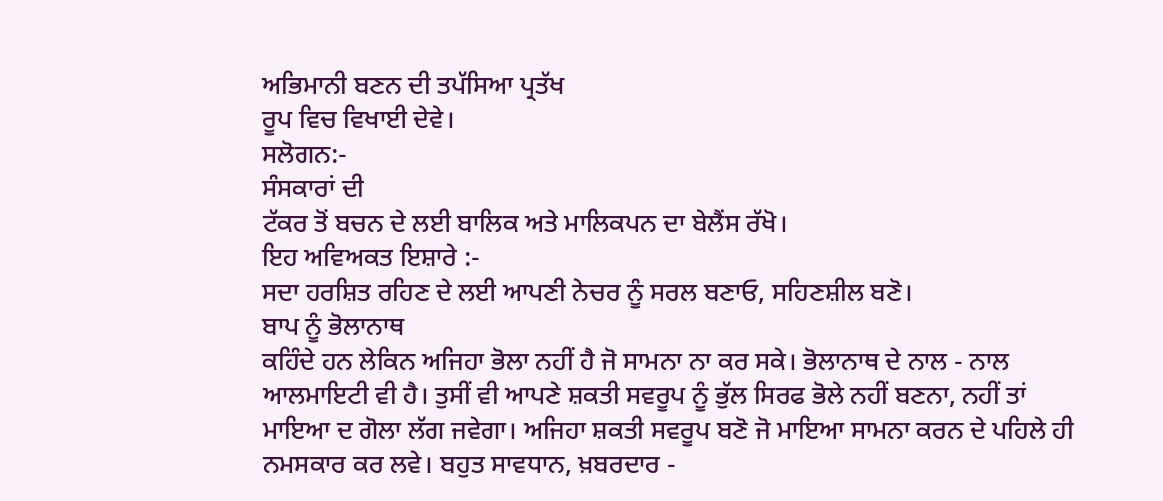ਅਭਿਮਾਨੀ ਬਣਨ ਦੀ ਤਪੱਸਿਆ ਪ੍ਰਤੱਖ
ਰੂਪ ਵਿਚ ਵਿਖਾਈ ਦੇਵੇ।
ਸਲੋਗਨ:-
ਸੰਸਕਾਰਾਂ ਦੀ
ਟੱਕਰ ਤੋਂ ਬਚਨ ਦੇ ਲਈ ਬਾਲਿਕ ਅਤੇ ਮਾਲਿਕਪਨ ਦਾ ਬੇਲੈਂਸ ਰੱਖੋ।
ਇਹ ਅਵਿਅਕਤ ਇਸ਼ਾਰੇ :-
ਸਦਾ ਹਰਸ਼ਿਤ ਰਹਿਣ ਦੇ ਲਈ ਆਪਣੀ ਨੇਚਰ ਨੂੰ ਸਰਲ ਬਣਾਓ, ਸਹਿਣਸ਼ੀਲ ਬਣੋ।
ਬਾਪ ਨੂੰ ਭੋਲਾਨਾਥ
ਕਹਿੰਦੇ ਹਨ ਲੇਕਿਨ ਅਜਿਹਾ ਭੋਲਾ ਨਹੀਂ ਹੈ ਜੋ ਸਾਮਨਾ ਨਾ ਕਰ ਸਕੇ। ਭੋਲਾਨਾਥ ਦੇ ਨਾਲ - ਨਾਲ
ਆਲਮਾਇਟੀ ਵੀ ਹੈ। ਤੁਸੀਂ ਵੀ ਆਪਣੇ ਸ਼ਕਤੀ ਸਵਰੂਪ ਨੂੰ ਭੁੱਲ ਸਿਰਫ ਭੋਲੇ ਨਹੀਂ ਬਣਨਾ, ਨਹੀਂ ਤਾਂ
ਮਾਇਆ ਦ ਗੋਲਾ ਲੱਗ ਜਵੇਗਾ। ਅਜਿਹਾ ਸ਼ਕਤੀ ਸਵਰੂਪ ਬਣੋ ਜੋ ਮਾਇਆ ਸਾਮਨਾ ਕਰਨ ਦੇ ਪਹਿਲੇ ਹੀ
ਨਮਸਕਾਰ ਕਰ ਲਵੇ। ਬਹੁਤ ਸਾਵਧਾਨ, ਖ਼ਬਰਦਾਰ -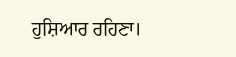ਹੁਸ਼ਿਆਰ ਰਹਿਣਾ।